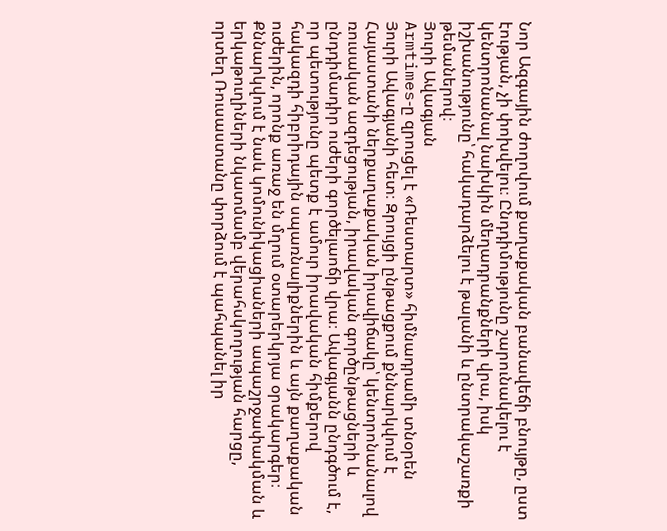Նոր Ազգային ժողովում քաղաքական բանավեճի բնույթը, ըստ էության, չի փոխվելու։ Ընդդիմությունը շարունակելու է կենտրոնանալ նախկին մեղադրանքների վրա, իսկ իշխանությունը՝ հակադարձելու է թալանի և ընտրակաշառքի թեմաներով։
Յուրի Ավագյան
Armtimes‑ը զրուցել է «Ռեստարտ» հիմնադրամի տնօրեն Յուրի Ավագյանի հետ։ Զրույցի ընթացքում քննարկվում է Հայաստանի ներքաղաքական իրավիճակը՝ կենտրոնանալով ռուսական ազդեցության, իրավական գործընթացների և ընդդիմադիր ուժերի գործելաոճի վրա։ Ավագյանն ընդգծում է, որ պետությունը պետք է ամուր իրավական հիմքերով հակազդի հիբրիդային սպառնալիքներին և այն քաղաքական ուժերին, որոնք առաջ են մղում օտարերկրյա օրակարգեր։ Քննարկվում է նաև կոմունիկացիաների ապաշրջափակման և երկաթուղիների նկատմամբ վերահսկողության հարցը, որտեղ Ռուսաստանը փորձում է պահպանել իր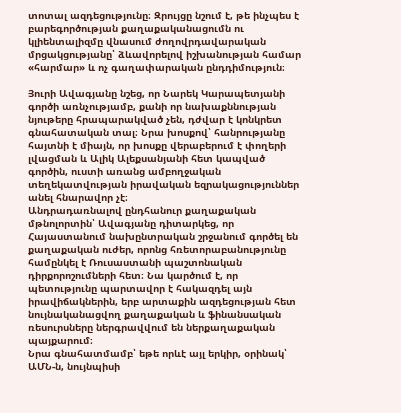տոտալ ազդեցությունը։ Զրույցը նշում է, թե ինչպես է բարեգործության քաղաքականացումն ու կլիենտալիզմը վնասում ժողովրդավարական մրցակցությանը՝ ձևավորելով իշխանության համար «հարմար» և ոչ գաղափարական ընդդիմություն։

Յուրի Ավագյանը նշեց, որ Նարեկ Կարապետյանի գործի առնչությամբ, քանի որ նախաքննության նյութերը հրապարակված չեն, դժվար է կոնկրետ գնահատական տալ։ Նրա խոսքով՝ հանրությանը հայտնի է միայն, որ խոսքը վերաբերում է փողերի լվացման և Ալիկ Ալեքսանյանի հետ կապված գործին, ուստի առանց ամբողջական տեղեկատվության իրավական եզրակացություններ անել հնարավոր չէ։
Անդրադառնալով ընդհանուր քաղաքական մթնոլորտին՝ Ավագյանը դիտարկեց, որ Հայաստանում նախընտրական շրջանում գործել են քաղաքական ուժեր, որոնց հռետորաբանությունը համընկել է Ռուսաստանի պաշտոնական դիրքորոշումների հետ։ Նա կարծում է, որ պետությունը պարտավոր է հակազդել այն իրավիճակներին, երբ արտաքին ազդեցության հետ նույնականացվող քաղաքական և ֆինանսական ռեսուրսները ներգրավվում են ներքաղաքական պայքարում։
Նրա գնահատմամբ՝ եթե որևէ այլ երկիր, օրինակ՝ ԱՄՆ‑ն, նույնպիսի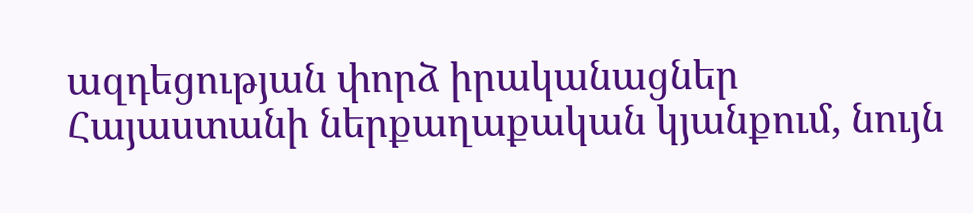ազդեցության փորձ իրականացներ Հայաստանի ներքաղաքական կյանքում, նույն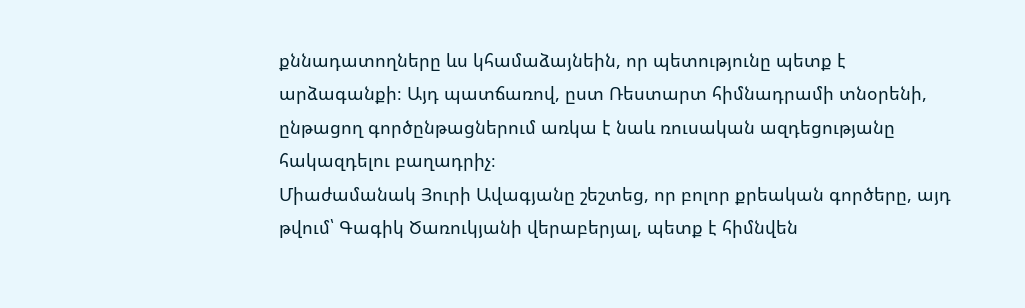քննադատողները ևս կհամաձայնեին, որ պետությունը պետք է արձագանքի։ Այդ պատճառով, ըստ Ռեստարտ հիմնադրամի տնօրենի, ընթացող գործընթացներում առկա է նաև ռուսական ազդեցությանը հակազդելու բաղադրիչ։
Միաժամանակ Յուրի Ավագյանը շեշտեց, որ բոլոր քրեական գործերը, այդ թվում՝ Գագիկ Ծառուկյանի վերաբերյալ, պետք է հիմնվեն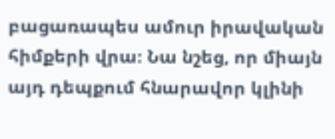բացառապես ամուր իրավական հիմքերի վրա։ Նա նշեց, որ միայն այդ դեպքում հնարավոր կլինի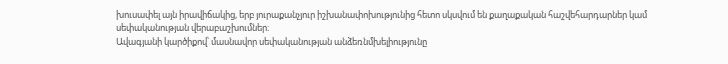խուսափել այն իրավիճակից, երբ յուրաքանչյուր իշխանափոխությունից հետո սկսվում են քաղաքական հաշվեհարդարներ կամ սեփականության վերաբաշխումներ։
Ավագյանի կարծիքով՝ մասնավոր սեփականության անձեռնմխելիությունը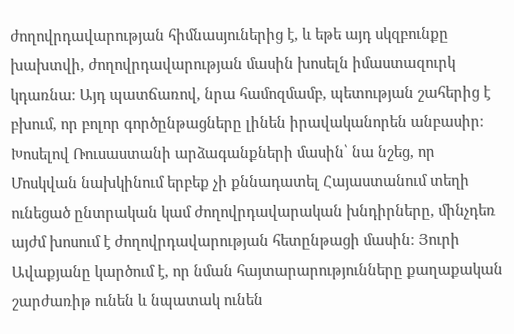ժողովրդավարության հիմնասյուներից է, և եթե այդ սկզբունքը խախտվի, ժողովրդավարության մասին խոսելն իմաստազուրկ կդառնա։ Այդ պատճառով, նրա համոզմամբ, պետության շահերից է բխում, որ բոլոր գործընթացները լինեն իրավականորեն անբասիր։
Խոսելով Ռուսաստանի արձագանքների մասին՝ նա նշեց, որ Մոսկվան նախկինում երբեք չի քննադատել Հայաստանում տեղի ունեցած ընտրական կամ ժողովրդավարական խնդիրները, մինչդեռ այժմ խոսում է ժողովրդավարության հետընթացի մասին։ Յուրի Ավաքյանը կարծում է, որ նման հայտարարությունները քաղաքական շարժառիթ ունեն և նպատակ ունեն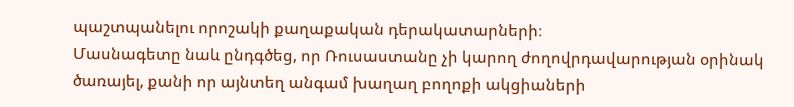պաշտպանելու որոշակի քաղաքական դերակատարների։
Մասնագետը նաև ընդգծեց, որ Ռուսաստանը չի կարող ժողովրդավարության օրինակ ծառայել, քանի որ այնտեղ անգամ խաղաղ բողոքի ակցիաների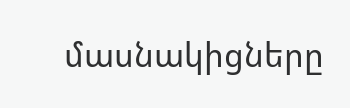մասնակիցները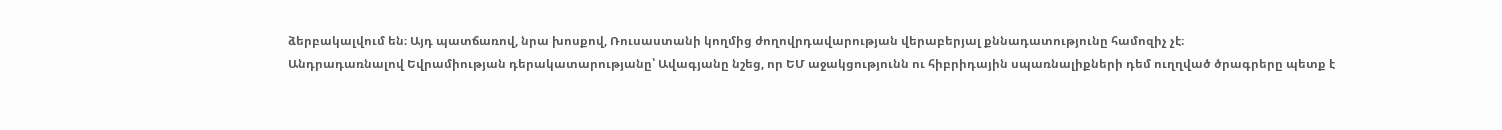ձերբակալվում են։ Այդ պատճառով, նրա խոսքով, Ռուսաստանի կողմից ժողովրդավարության վերաբերյալ քննադատությունը համոզիչ չէ։
Անդրադառնալով Եվրամիության դերակատարությանը՝ Ավագյանը նշեց, որ ԵՄ աջակցությունն ու հիբրիդային սպառնալիքների դեմ ուղղված ծրագրերը պետք է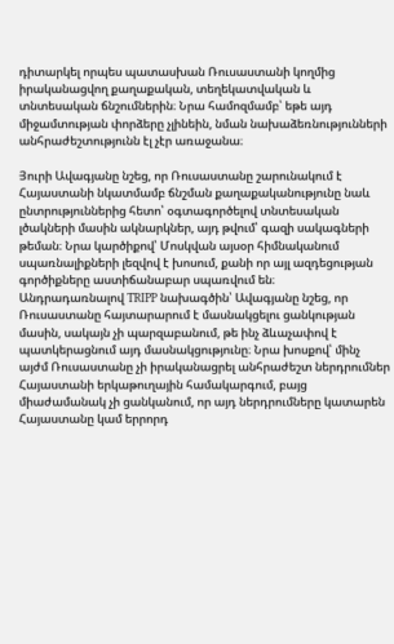դիտարկել որպես պատասխան Ռուսաստանի կողմից իրականացվող քաղաքական, տեղեկատվական և տնտեսական ճնշումներին։ Նրա համոզմամբ՝ եթե այդ միջամտության փորձերը չլինեին, նման նախաձեռնությունների անհրաժեշտությունն էլ չէր առաջանա։

Յուրի Ավագյանը նշեց, որ Ռուսաստանը շարունակում է Հայաստանի նկատմամբ ճնշման քաղաքականությունը նաև ընտրություններից հետո՝ օգտագործելով տնտեսական լծակների մասին ակնարկներ, այդ թվում՝ գազի սակագների թեման։ Նրա կարծիքով՝ Մոսկվան այսօր հիմնականում սպառնալիքների լեզվով է խոսում, քանի որ այլ ազդեցության գործիքները աստիճանաբար սպառվում են։
Անդրադառնալով TRIPP նախագծին՝ Ավագյանը նշեց, որ Ռուսաստանը հայտարարում է մասնակցելու ցանկության մասին, սակայն չի պարզաբանում, թե ինչ ձևաչափով է պատկերացնում այդ մասնակցությունը։ Նրա խոսքով՝ մինչ այժմ Ռուսաստանը չի իրականացրել անհրաժեշտ ներդրումներ Հայաստանի երկաթուղային համակարգում, բայց միաժամանակ չի ցանկանում, որ այդ ներդրումները կատարեն Հայաստանը կամ երրորդ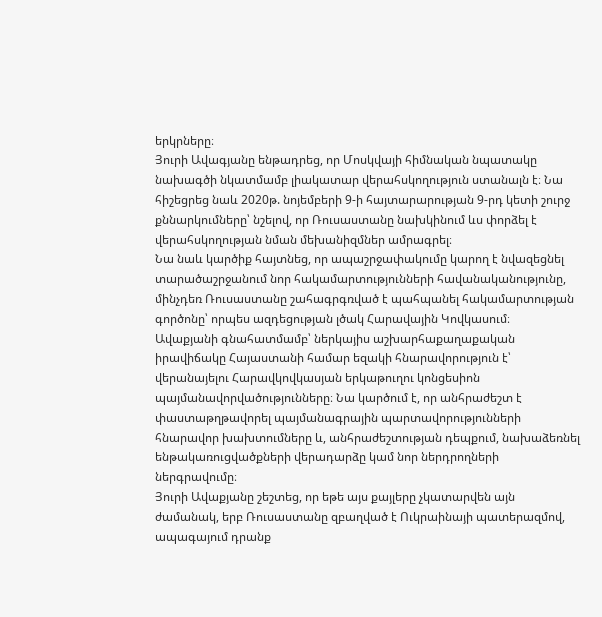երկրները։
Յուրի Ավագյանը ենթադրեց, որ Մոսկվայի հիմնական նպատակը նախագծի նկատմամբ լիակատար վերահսկողություն ստանալն է։ Նա հիշեցրեց նաև 2020թ. նոյեմբերի 9‑ի հայտարարության 9‑րդ կետի շուրջ քննարկումները՝ նշելով, որ Ռուսաստանը նախկինում ևս փորձել է վերահսկողության նման մեխանիզմներ ամրագրել։
Նա նաև կարծիք հայտնեց, որ ապաշրջափակումը կարող է նվազեցնել տարածաշրջանում նոր հակամարտությունների հավանականությունը, մինչդեռ Ռուսաստանը շահագրգռված է պահպանել հակամարտության գործոնը՝ որպես ազդեցության լծակ Հարավային Կովկասում։
Ավաքյանի գնահատմամբ՝ ներկայիս աշխարհաքաղաքական իրավիճակը Հայաստանի համար եզակի հնարավորություն է՝ վերանայելու Հարավկովկասյան երկաթուղու կոնցեսիոն պայմանավորվածությունները։ Նա կարծում է, որ անհրաժեշտ է փաստաթղթավորել պայմանագրային պարտավորությունների հնարավոր խախտումները և, անհրաժեշտության դեպքում, նախաձեռնել ենթակառուցվածքների վերադարձը կամ նոր ներդրողների ներգրավումը։
Յուրի Ավաքյանը շեշտեց, որ եթե այս քայլերը չկատարվեն այն ժամանակ, երբ Ռուսաստանը զբաղված է Ուկրաինայի պատերազմով, ապագայում դրանք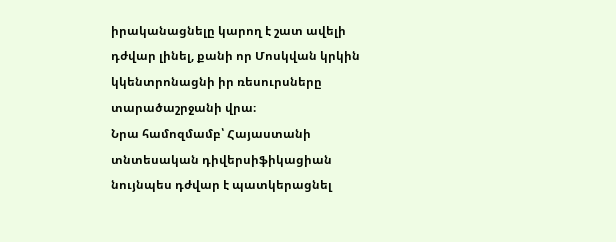իրականացնելը կարող է շատ ավելի դժվար լինել, քանի որ Մոսկվան կրկին կկենտրոնացնի իր ռեսուրսները տարածաշրջանի վրա։
Նրա համոզմամբ՝ Հայաստանի տնտեսական դիվերսիֆիկացիան նույնպես դժվար է պատկերացնել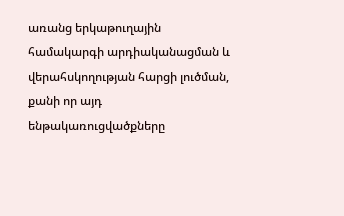առանց երկաթուղային համակարգի արդիականացման և վերահսկողության հարցի լուծման, քանի որ այդ ենթակառուցվածքները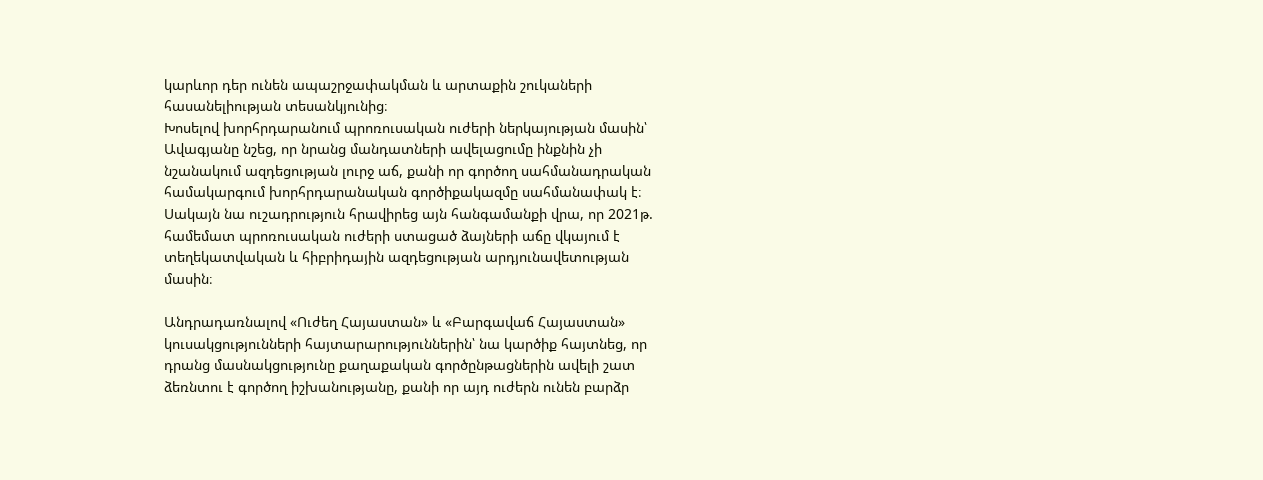կարևոր դեր ունեն ապաշրջափակման և արտաքին շուկաների հասանելիության տեսանկյունից։
Խոսելով խորհրդարանում պրոռուսական ուժերի ներկայության մասին՝ Ավագյանը նշեց, որ նրանց մանդատների ավելացումը ինքնին չի նշանակում ազդեցության լուրջ աճ, քանի որ գործող սահմանադրական համակարգում խորհրդարանական գործիքակազմը սահմանափակ է։ Սակայն նա ուշադրություն հրավիրեց այն հանգամանքի վրա, որ 2021թ. համեմատ պրոռուսական ուժերի ստացած ձայների աճը վկայում է տեղեկատվական և հիբրիդային ազդեցության արդյունավետության մասին։

Անդրադառնալով «Ուժեղ Հայաստան» և «Բարգավաճ Հայաստան» կուսակցությունների հայտարարություններին՝ նա կարծիք հայտնեց, որ դրանց մասնակցությունը քաղաքական գործընթացներին ավելի շատ ձեռնտու է գործող իշխանությանը, քանի որ այդ ուժերն ունեն բարձր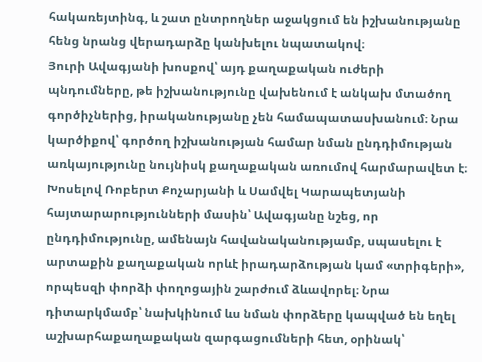հակառեյտինգ, և շատ ընտրողներ աջակցում են իշխանությանը հենց նրանց վերադարձը կանխելու նպատակով։
Յուրի Ավագյանի խոսքով՝ այդ քաղաքական ուժերի պնդումները, թե իշխանությունը վախենում է անկախ մտածող գործիչներից, իրականությանը չեն համապատասխանում։ Նրա կարծիքով՝ գործող իշխանության համար նման ընդդիմության առկայությունը նույնիսկ քաղաքական առումով հարմարավետ է։
Խոսելով Ռոբերտ Քոչարյանի և Սամվել Կարապետյանի հայտարարությունների մասին՝ Ավագյանը նշեց, որ ընդդիմությունը, ամենայն հավանականությամբ, սպասելու է արտաքին քաղաքական որևէ իրադարձության կամ «տրիգերի», որպեսզի փորձի փողոցային շարժում ձևավորել։ Նրա դիտարկմամբ՝ նախկինում ևս նման փորձերը կապված են եղել աշխարհաքաղաքական զարգացումների հետ, օրինակ՝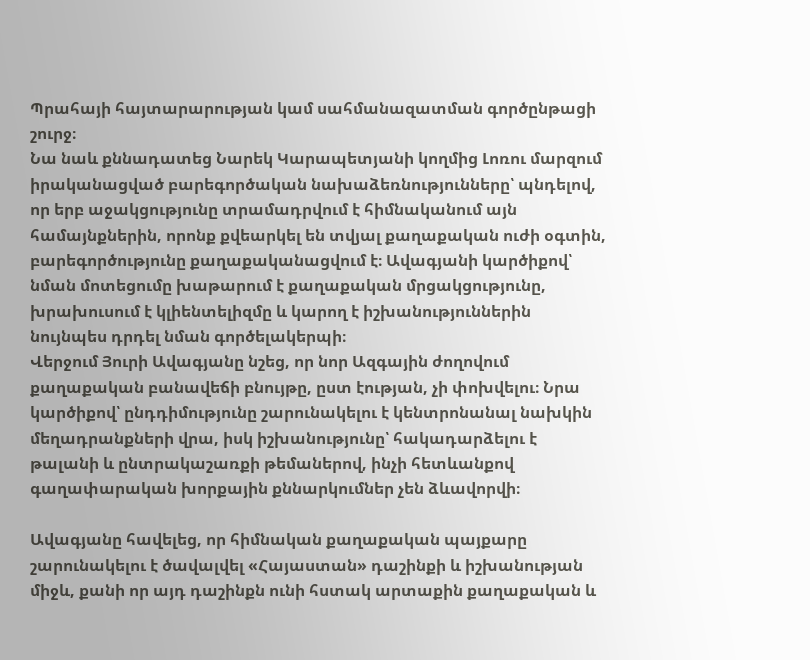Պրահայի հայտարարության կամ սահմանազատման գործընթացի շուրջ։
Նա նաև քննադատեց Նարեկ Կարապետյանի կողմից Լոռու մարզում իրականացված բարեգործական նախաձեռնությունները՝ պնդելով, որ երբ աջակցությունը տրամադրվում է հիմնականում այն համայնքներին, որոնք քվեարկել են տվյալ քաղաքական ուժի օգտին, բարեգործությունը քաղաքականացվում է։ Ավագյանի կարծիքով՝ նման մոտեցումը խաթարում է քաղաքական մրցակցությունը, խրախուսում է կլիենտելիզմը և կարող է իշխանություններին նույնպես դրդել նման գործելակերպի։
Վերջում Յուրի Ավագյանը նշեց, որ նոր Ազգային ժողովում քաղաքական բանավեճի բնույթը, ըստ էության, չի փոխվելու։ Նրա կարծիքով՝ ընդդիմությունը շարունակելու է կենտրոնանալ նախկին մեղադրանքների վրա, իսկ իշխանությունը՝ հակադարձելու է թալանի և ընտրակաշառքի թեմաներով, ինչի հետևանքով գաղափարական խորքային քննարկումներ չեն ձևավորվի։

Ավագյանը հավելեց, որ հիմնական քաղաքական պայքարը շարունակելու է ծավալվել «Հայաստան» դաշինքի և իշխանության միջև, քանի որ այդ դաշինքն ունի հստակ արտաքին քաղաքական և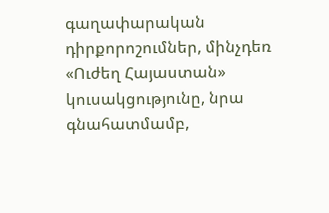գաղափարական դիրքորոշումներ, մինչդեռ «Ուժեղ Հայաստան» կուսակցությունը, նրա գնահատմամբ,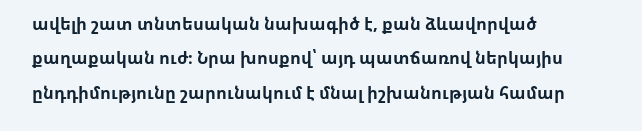ավելի շատ տնտեսական նախագիծ է, քան ձևավորված քաղաքական ուժ։ Նրա խոսքով՝ այդ պատճառով ներկայիս ընդդիմությունը շարունակում է մնալ իշխանության համար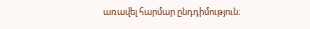առավել հարմար ընդդիմություն։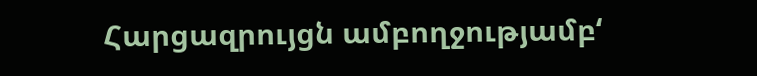Հարցազրույցն ամբողջությամբ‘